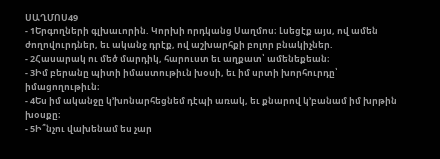ՍԱՂՄՈՍ49
- 1Երգողների գլխաւորին. Կորխի որդկանց Սաղմոս։ Լսեցէք այս, ով ամեն ժողովուրդներ, եւ ականջ դրէք, ով աշխարհքի բոլոր բնակիչներ.
- 2Հասարակ ու մեծ մարդիկ, հարուստ եւ աղքատ՝ ամենեքեան։
- 3Իմ բերանը պիտի իմաստութիւն խօսի, եւ իմ սրտի խորհուրդը՝ իմացողութիւն։
- 4Ես իմ ականջը կ’խոնարհեցնեմ դէպի առակ, եւ քնարով կ’բանամ իմ խրթին խօսքը։
- 5Ի՞նչու վախենամ ես չար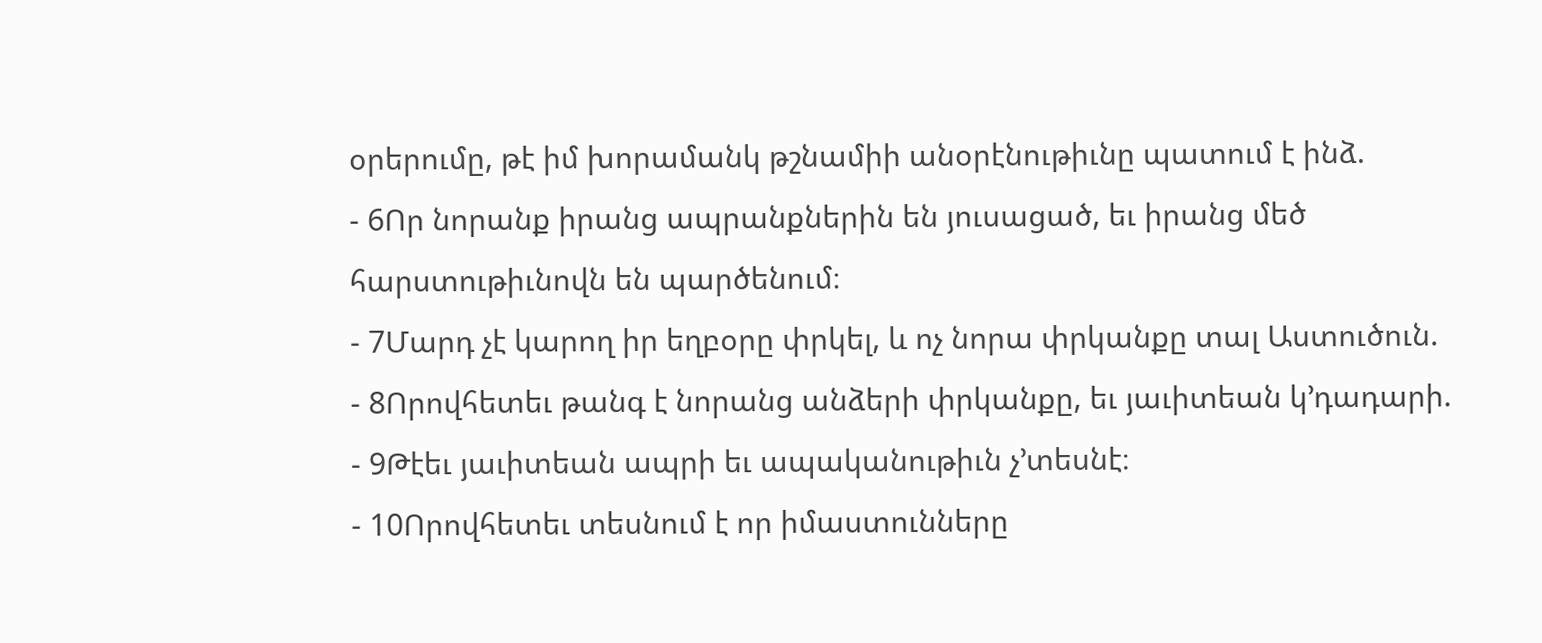օրերումը, թէ իմ խորամանկ թշնամիի անօրէնութիւնը պատում է ինձ.
- 6Որ նորանք իրանց ապրանքներին են յուսացած, եւ իրանց մեծ հարստութիւնովն են պարծենում։
- 7Մարդ չէ կարող իր եղբօրը փրկել, և ոչ նորա փրկանքը տալ Աստուծուն.
- 8Որովհետեւ թանգ է նորանց անձերի փրկանքը, եւ յաւիտեան կ’դադարի.
- 9Թէեւ յաւիտեան ապրի եւ ապականութիւն չ’տեսնէ։
- 10Որովհետեւ տեսնում է որ իմաստունները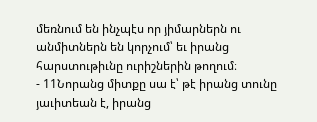մեռնում են ինչպէս որ յիմարներն ու անմիտներն են կորչում՝ եւ իրանց հարստութիւնը ուրիշներին թողում։
- 11Նորանց միտքը սա է՝ թէ իրանց տունը յաւիտեան է, իրանց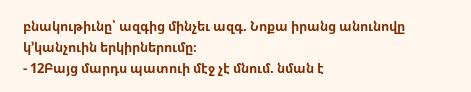բնակութիւնը՝ ազգից մինչեւ ազգ. Նոքա իրանց անունովը կ’կանչուին երկիրներումը։
- 12Բայց մարդս պատուի մէջ չէ մնում. նման է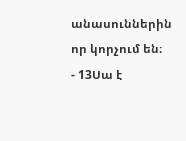անասուններին որ կորչում են։
- 13Սա է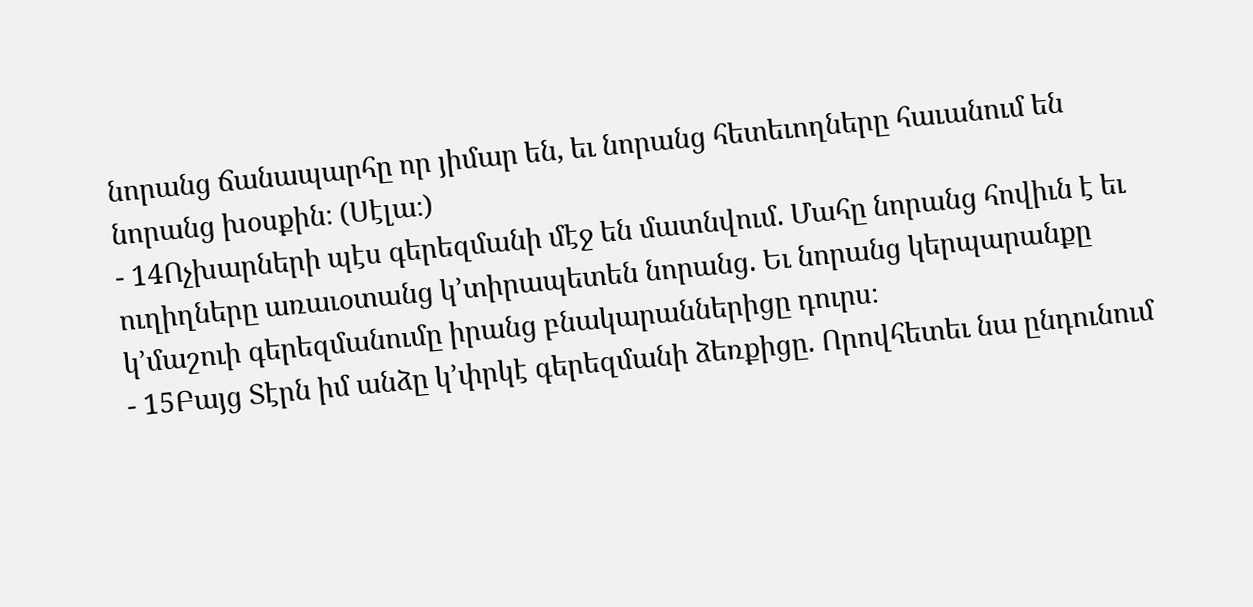նորանց ճանապարհը որ յիմար են, եւ նորանց հետեւողները հաւանում են նորանց խօսքին։ (Սէլա։)
- 14Ոչխարների պէս գերեզմանի մէջ են մատնվում. Մահը նորանց հովիւն է եւ ուղիղները առաւօտանց կ’տիրապետեն նորանց. Եւ նորանց կերպարանքը կ’մաշուի գերեզմանումը իրանց բնակարաններիցը դուրս։
- 15Բայց Տէրն իմ անձը կ’փրկէ գերեզմանի ձեռքիցը. Որովհետեւ նա ընդունում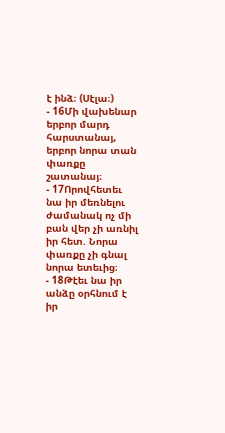է ինձ։ (Սէլա։)
- 16Մի վախենար երբոր մարդ հարստանայ, երբոր նորա տան փառքը շատանայ։
- 17Որովհետեւ նա իր մեռնելու ժամանակ ոչ մի բան վեր չի առնիլ իր հետ. Նորա փառքը չի գնալ նորա ետեւից։
- 18Թէեւ նա իր անձը օրհնում է իր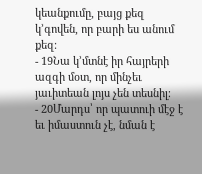կեանքումը, բայց քեզ կ’գովեն, որ բարի ես անում քեզ։
- 19Նա կ’մտնէ իր հայրերի ազգի մօտ, որ մինչեւ յաւիտեան լոյս չեն տեսնիլ։
- 20Մարդս՝ որ պատուի մէջ է եւ իմաստուն չէ, նման է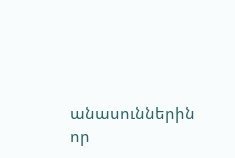անասուններին որ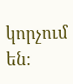կորչում են։